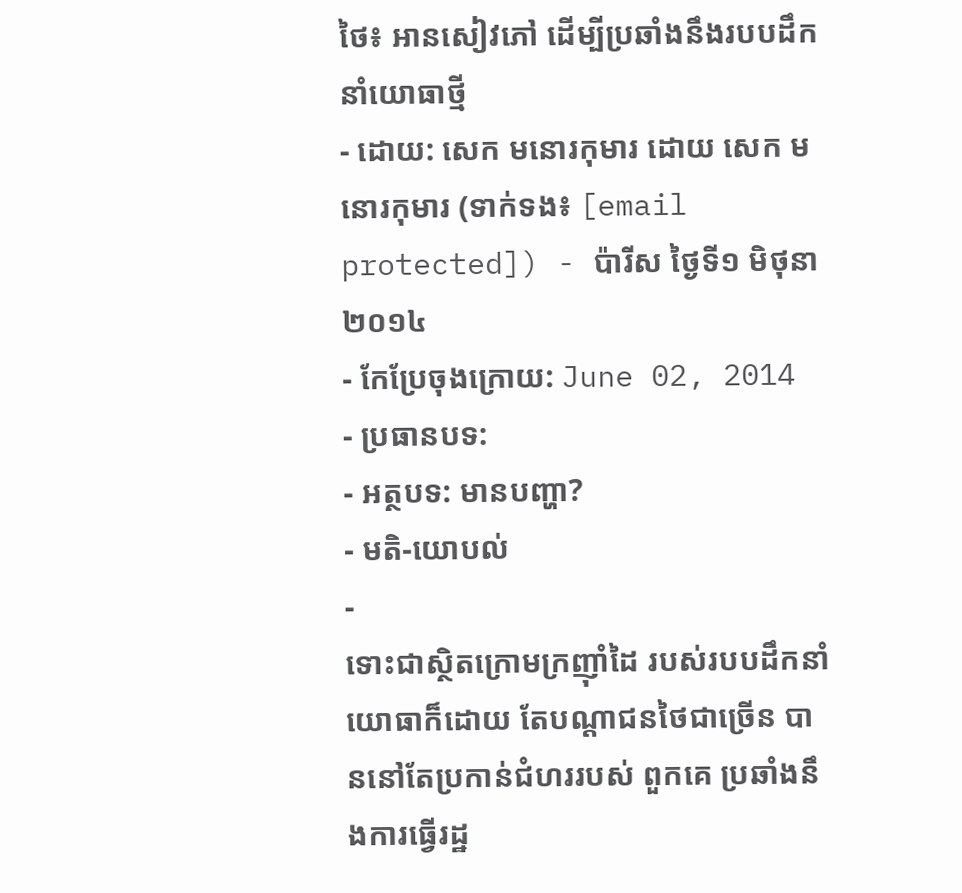ថៃ៖ អានសៀវភៅ ដើម្បីប្រឆាំងនឹងរបបដឹកនាំយោធាថ្មី
- ដោយ: សេក មនោរកុមារ ដោយ សេក មនោរកុមារ (ទាក់ទង៖ [email protected]) - ប៉ារីស ថ្ងៃទី១ មិថុនា ២០១៤
- កែប្រែចុងក្រោយ: June 02, 2014
- ប្រធានបទ:
- អត្ថបទ: មានបញ្ហា?
- មតិ-យោបល់
-
ទោះជាស្ថិតក្រោមក្រញ៉ាំដៃ របស់របបដឹកនាំយោធាក៏ដោយ តែបណ្ដាជនថៃជាច្រើន បាននៅតែប្រកាន់ជំហររបស់ ពួកគេ ប្រឆាំងនឹងការធ្វើរដ្ឋ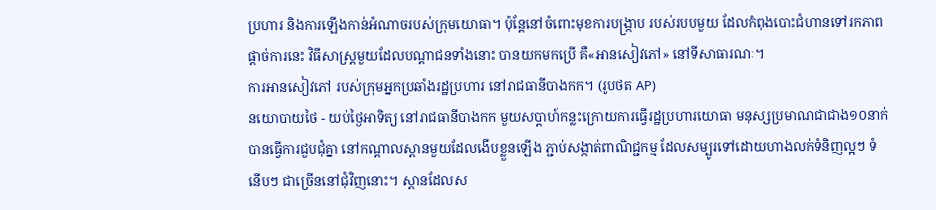ប្រហារ និងការឡើងកាន់អំណាចរបស់ក្រុមយោធា។ ប៉ុន្តែនៅចំពោះមុខការបង្ក្រាប របស់របបមួយ ដែលកំពុងបោះជំហានទៅរកភាពផ្ដាច់ការនេះ វិធីសាស្ត្រមួយដែលបណ្ដាជនទាំងនោះ បានយកមកប្រើ គឺ«អានសៀវភៅ» នៅទីសាធារណៈ។
ការអានសៀវភៅ របស់ក្រុមអ្នកប្រឆាំងរដ្ឋប្រហារ នៅរាជធានីបាងកក។ (រូបថត AP)
នយោបាយថៃ - យប់ថ្ងៃអាទិត្យ នៅរាជធានីបាងកក មួយសប្ដាហ៍កន្លះក្រោយការធ្វើរដ្ឋប្រហារយោធា មនុស្សប្រមាណជាជាង១០នាក់ បានធ្វើការជួបជុំគ្នា នៅកណ្ដាលស្ពានមួយដែលងើបខ្លួនឡើង ភ្ជាប់សង្កាត់ពាណិជ្ជកម្ម ដែលសម្បូរទៅដោយហាងលក់ទំនិញល្អៗ ទំនើបៗ ជាច្រើននៅជុំវិញនោះ។ ស្ពានដែលស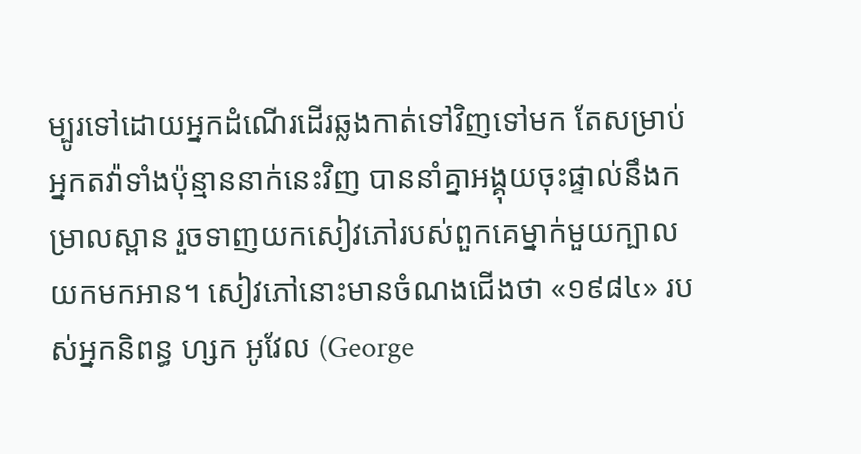ម្បូរទៅដោយអ្នកដំណើរដើរឆ្លងកាត់ទៅវិញទៅមក តែសម្រាប់អ្នកតវ៉ាទាំងប៉ុន្មាននាក់នេះវិញ បាននាំគ្នាអង្គុយចុះផ្ទាល់នឹងកម្រាលស្ពាន រួចទាញយកសៀវភៅរបស់ពួកគេម្នាក់មួយក្បាល យកមកអាន។ សៀវភៅនោះមានចំណងជើងថា «១៩៨៤» របស់អ្នកនិពន្ធ ហ្សក អូវែល (George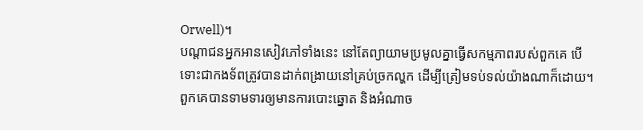Orwell)។
បណ្ដាជនអ្នកអានសៀវភៅទាំងនេះ នៅតែព្យាយាមប្រមូលគ្នាធ្វើសកម្មភាពរបស់ពួកគេ បើទោះជាកងទ័ពត្រូវបានដាក់ពង្រាយនៅគ្រប់ច្រកល្ហក ដើម្បីត្រៀមទប់ទល់យ៉ាងណាក៏ដោយ។ ពួកគេបានទាមទារឲ្យមានការបោះឆ្នោត និងអំណាច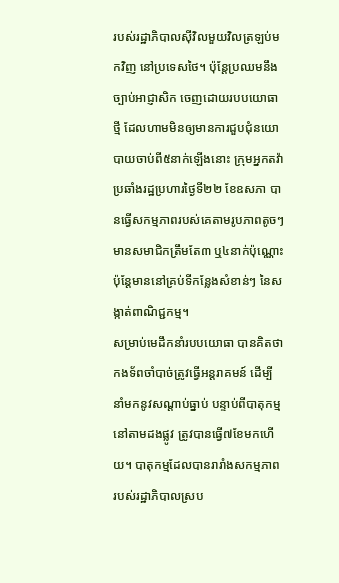របស់រដ្ឋាភិបាលស៊ីវិលមួយវិលត្រឡប់មកវិញ នៅប្រទេសថៃ។ ប៉ុន្តែប្រឈមនឹងច្បាប់អាជ្ញាសិក ចេញដោយរបបយោធាថ្មី ដែលហាមមិនឲ្យមានការជួបជុំនយោបាយចាប់ពី៥នាក់ឡើងនោះ ក្រុមអ្នកតវ៉ាប្រឆាំងរដ្ឋប្រហារថ្ងៃទី២២ ខែឧសភា បានធ្វើសកម្មភាពរបស់គេតាមរូបភាពតូចៗ មានសមាជិកត្រឹមតែ៣ ឬ៤នាក់ប៉ុណ្ណោះ ប៉ុន្តែមាននៅគ្រប់ទីកន្លែងសំខាន់ៗ នៃសង្កាត់ពាណិជ្ជកម្ម។
សម្រាប់មេដឹកនាំរបបយោធា បានគិតថា កងទ័ពចាំបាច់ត្រូវធ្វើអន្តរាគមន៍ ដើម្បីនាំមកនូវសណ្ដាប់ធ្នាប់ បន្ទាប់ពីបាតុកម្មនៅតាមដងផ្លូវ ត្រូវបានធ្វើ៧ខែមកហើយ។ បាតុកម្មដែលបានរារាំងសកម្មភាព របស់រដ្ឋាភិបាលស្រប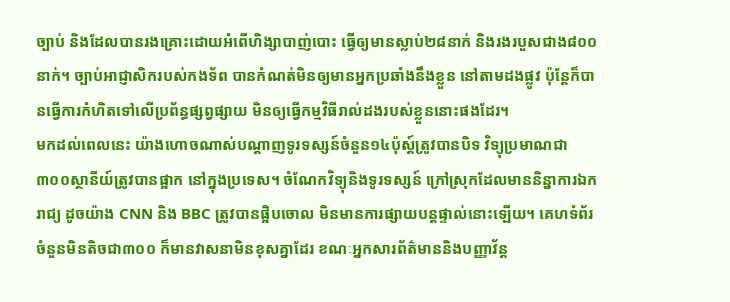ច្បាប់ និងដែលបានរងគ្រោះដោយអំពើហិង្សាបាញ់បោះ ធ្វើឲ្យមានស្លាប់២៨នាក់ និងរងរបួសជាង៨០០នាក់។ ច្បាប់អាជ្ញាសិករបស់កងទ័ព បានកំណត់មិនឲ្យមានអ្នកប្រឆាំងនឹងខ្លួន នៅតាមដងផ្លូវ ប៉ុន្តែក៏បានធ្វើការកំហិតទៅលើប្រព័ន្ធផ្សព្វផ្សាយ មិនឲ្យធ្វើកម្មវិធីរាល់ដងរបស់ខ្លួននោះផងដែរ។
មកដល់ពេលនេះ យ៉ាងហោចណាស់បណ្ដាញទូរទស្សន៍ចំនួន១៤ប៉ុស្ត៍ត្រូវបានបិទ វិទ្យុប្រមាណជា៣០០ស្ថានីយ៍ត្រូវបានផ្អាក នៅក្នុងប្រទេស។ ចំណែកវិទ្យុនិងទូរទស្សន៍ ក្រៅស្រុកដែលមាននិន្នាការឯករាជ្យ ដូចយ៉ាង CNN និង BBC ត្រូវបានផ្អិបចោល មិនមានការផ្សាយបន្តផ្ទាល់នោះឡើយ។ គេហទំព័រចំនួនមិនតិចជា៣០០ ក៏មានវាសនាមិនខុសគ្នាដែរ ខណៈអ្នកសារព័ត៌មាននិងបញ្ញាវ័ន្ដ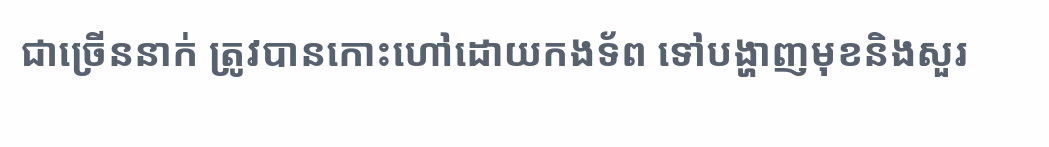ជាច្រើននាក់ ត្រូវបានកោះហៅដោយកងទ័ព ទៅបង្ហាញមុខនិងសួរ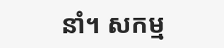នាំ។ សកម្ម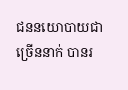ជននយោបាយជាច្រើននាក់ បានរ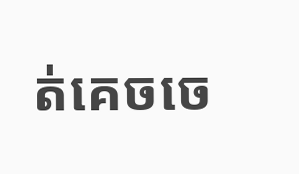ត់គេចចេ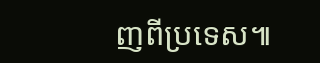ញពីប្រទេស៕